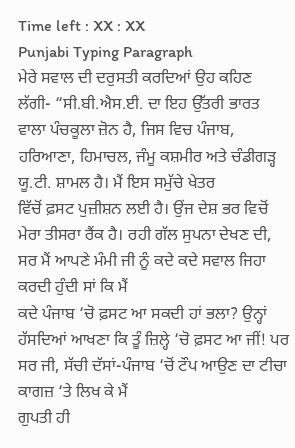Time left : XX : XX
Punjabi Typing Paragraph
ਮੇਰੇ ਸਵਾਲ ਦੀ ਦਰੁਸਤੀ ਕਰਦਿਆਂ ਉਹ ਕਹਿਣ ਲੱਗੀ- “ਸੀ.ਬੀ.ਐਸ.ਈ. ਦਾ ਇਹ ਉੱਤਰੀ ਭਾਰਤ ਵਾਲਾ ਪੰਚਕੂਲਾ ਜ਼ੋਨ ਹੈ, ਜਿਸ ਵਿਚ ਪੰਜਾਬ, ਹਰਿਆਣਾ, ਹਿਮਾਚਲ, ਜੰਮੂ ਕਸ਼ਮੀਰ ਅਤੇ ਚੰਡੀਗੜ੍ਹ ਯੂ.ਟੀ. ਸ਼ਾਮਲ ਹੈ। ਮੈਂ ਇਸ ਸਮੁੱਚੇ ਖੇਤਰ
ਵਿੱਚੋਂ ਫ਼ਸਟ ਪੁਜ਼ੀਸ਼ਨ ਲਈ ਹੈ। ਉਂਜ ਦੇਸ਼ ਭਰ ਵਿਚੋਂ ਮੇਰਾ ਤੀਸਰਾ ਰੈਂਕ ਹੈ। ਰਹੀ ਗੱਲ ਸੁਪਨਾ ਦੇਖਣ ਦੀ, ਸਰ ਮੈਂ ਆਪਣੇ ਮੰਮੀ ਜੀ ਨੂੰ ਕਦੇ ਕਦੇ ਸਵਾਲ ਜਿਹਾ ਕਰਦੀ ਹੁੰਦੀ ਸਾਂ ਕਿ ਮੈਂ
ਕਦੇ ਪੰਜਾਬ ‘ਚੋ ਫ਼ਸਟ ਆ ਸਕਦੀ ਹਾਂ ਭਲਾ? ਉਨ੍ਹਾਂ ਹੱਸਦਿਆਂ ਆਖਣਾ ਕਿ ਤੂੰ ਜ਼ਿਲ੍ਹੇ ‘ਚੋ ਫ਼ਸਟ ਆ ਜੀਂ! ਪਰ ਸਰ ਜੀ, ਸੱਚੀ ਦੱਸਾਂ-ਪੰਜਾਬ ‘ਚੋਂ ਟੌਪ ਆਉਣ ਦਾ ਟੀਚਾ ਕਾਗਜ਼ ‘ਤੇ ਲਿਖ ਕੇ ਮੈਂ
ਗੁਪਤੀ ਹੀ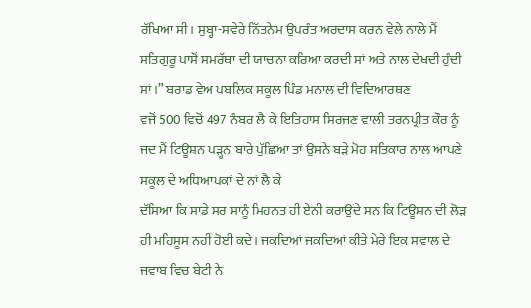ਰੱਖਿਆ ਸੀ। ਸੁਬ੍ਹਾ-ਸਵੇਰੇ ਨਿੱਤਨੇਮ ਉਪਰੰਤ ਅਰਦਾਸ ਕਰਨ ਵੇਲੇ ਨਾਲੇ ਮੈਂ ਸਤਿਗੁਰੂ ਪਾਸੋਂ ਸਮਰੱਥਾ ਦੀ ਯਾਚਨਾ ਕਰਿਆ ਕਰਦੀ ਸਾਂ ਅਤੇ ਨਾਲ ਦੇਖਦੀ ਹੁੰਦੀ ਸਾਂ।” ਬਰਾਡ ਵੇਅ ਪਬਲਿਕ ਸਕੂਲ ਪਿੰਡ ਮਨਾਲ ਦੀ ਵਿਦਿਆਰਥਣ
ਵਜੋਂ 500 ਵਿਚੋਂ 497 ਨੰਬਰ ਲੈ ਕੇ ਇਤਿਹਾਸ ਸਿਰਜਣ ਵਾਲੀ ਤਰਨਪ੍ਰੀਤ ਕੌਰ ਨੂੰ ਜਦ ਮੈਂ ਟਿਊਸ਼ਨ ਪੜ੍ਹਨ ਬਾਰੇ ਪੁੱਛਿਆ ਤਾਂ ਉਸਨੇ ਬੜੇ ਮੋਹ ਸਤਿਕਾਰ ਨਾਲ ਆਪਣੇ ਸਕੂਲ ਦੇ ਅਧਿਆਪਕਾਂ ਦੇ ਨਾਂ ਲੈ ਕੇ
ਦੱਸਿਆ ਕਿ ਸਾਡੇ ਸਰ ਸਾਨੂੰ ਮਿਹਨਤ ਹੀ ਏਨੀ ਕਰਾਉਂਦੇ ਸਨ ਕਿ ਟਿਊਸ਼ਨ ਦੀ ਲੋੜ ਹੀ ਮਹਿਸੂਸ ਨਹੀਂ ਹੋਈ ਕਦੇ। ਜਕਦਿਆਂ ਜਕਦਿਆਂ ਕੀਤੇ ਮੇਰੇ ਇਕ ਸਵਾਲ ਦੇ ਜਵਾਬ ਵਿਚ ਬੇਟੀ ਨੇ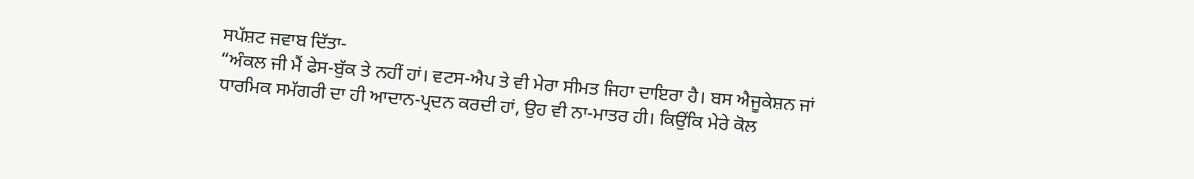ਸਪੱਸ਼ਟ ਜਵਾਬ ਦਿੱਤਾ-
“ਅੰਕਲ ਜੀ ਮੈਂ ਫੇਸ-ਬੁੱਕ ਤੇ ਨਹੀਂ ਹਾਂ। ਵਟਸ-ਐਪ ਤੇ ਵੀ ਮੇਰਾ ਸੀਮਤ ਜਿਹਾ ਦਾਇਰਾ ਹੈ। ਬਸ ਐਜੂਕੇਸ਼ਨ ਜਾਂ ਧਾਰਮਿਕ ਸਮੱਗਰੀ ਦਾ ਹੀ ਆਦਾਨ-ਪ੍ਰਦਨ ਕਰਦੀ ਹਾਂ, ਉਹ ਵੀ ਨਾ-ਮਾਤਰ ਹੀ। ਕਿਉਂਕਿ ਮੇਰੇ ਕੋਲ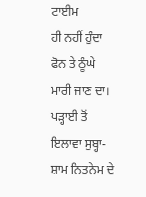ਟਾਈਮ
ਹੀ ਨਹੀਂ ਹੁੰਦਾ ਫੋਨ ਤੇ ਠੂੰਘੇ ਮਾਰੀ ਜਾਣ ਦਾ। ਪੜ੍ਹਾਈ ਤੋਂ ਇਲਾਵਾ ਸੁਬ੍ਹਾ-ਸ਼ਾਮ ਨਿਤਨੇਮ ਦੇ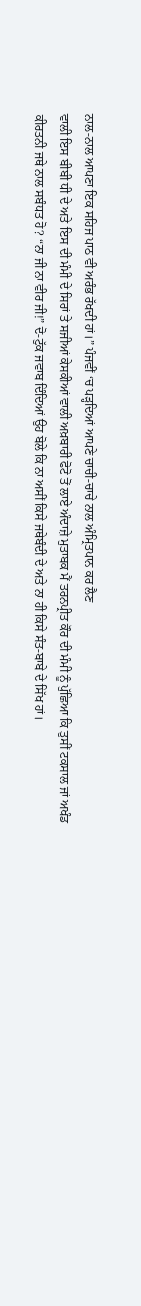ਨਾਲ-ਨਾਲ ਆਪਣਾ ਇਕ ਸਹਿਜ ਪਾਠ ਵੀ ਅਰੰਭ ਰੱਖਦੀ ਹਾਂ।” ਪੰਜਵੀਂ ‘ਚ ਪੜ੍ਹਦਿਆਂ ਆਪਣੇ ਚਾਚੀ-ਚਾਚੇ ਨਾਲ ਅੰਮ੍ਰਿਤਪਾਨ ਕਰ ਲੈਣ
ਵਾਲੀ ਇਸ ਬੀਬੀ ਧੀ ਦੇ ਅਤੇ ਇਸ ਦੀ ਮੰਮੀ ਦੇ ਸਿਰਾਂ ਤੇ ਸਜੀਆਂ ਕੇਸਕੀਆਂ ਵਾਲੀ ਅਖ਼ਬਾਰੀ ਫੋਟੋ ਤੋਂ ਲਾਏ ਅੰਦਾਜ਼ੇ ਮੁਤਾਬਕ ਮੈਂ ਤਰਨਪ੍ਰੀਤ ਕੌਰ ਦੀ ਮੰਮੀ ਨੂੰ ਪੁੱਛਿਆ ਕਿ ਤੁਸੀਂ ਟਕਸਾਲ ਜਾਂ ਅਖੰਡ
ਕੀਰਤਨੀ ਜਥੇ ਨਾਲ ਸਬੰਧਤ ਹੋ? “ਨਾ ਜੀ ਨਾ ਵੀਰ ਜੀ!” ਦੋ-ਟੁੱਕ ਜਵਾਬ ਦਿੰਦਿਆਂ ਉਹ ਬੋਲੇ ਕਿ ਨਾ ਅਸੀਂ ਕਿਸੇ ਜਥੇਬੰਦੀ ਦੇ ਅਤੇ ਨਾ ਹੀ ਕਿਸੇ ਸੰਤ-ਬਾਬੇ ਦੇ ਸਿੱਖ ਹਾਂ।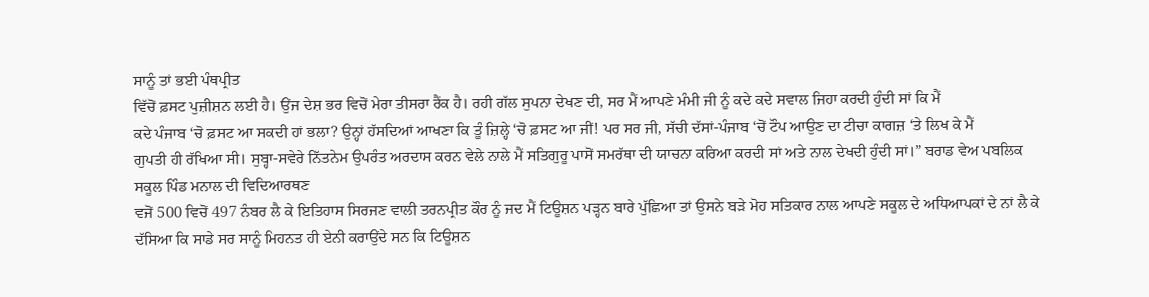ਸਾਨੂੰ ਤਾਂ ਭਈ ਪੰਥਪ੍ਰੀਤ
ਵਿੱਚੋਂ ਫ਼ਸਟ ਪੁਜ਼ੀਸ਼ਨ ਲਈ ਹੈ। ਉਂਜ ਦੇਸ਼ ਭਰ ਵਿਚੋਂ ਮੇਰਾ ਤੀਸਰਾ ਰੈਂਕ ਹੈ। ਰਹੀ ਗੱਲ ਸੁਪਨਾ ਦੇਖਣ ਦੀ, ਸਰ ਮੈਂ ਆਪਣੇ ਮੰਮੀ ਜੀ ਨੂੰ ਕਦੇ ਕਦੇ ਸਵਾਲ ਜਿਹਾ ਕਰਦੀ ਹੁੰਦੀ ਸਾਂ ਕਿ ਮੈਂ
ਕਦੇ ਪੰਜਾਬ ‘ਚੋ ਫ਼ਸਟ ਆ ਸਕਦੀ ਹਾਂ ਭਲਾ? ਉਨ੍ਹਾਂ ਹੱਸਦਿਆਂ ਆਖਣਾ ਕਿ ਤੂੰ ਜ਼ਿਲ੍ਹੇ ‘ਚੋ ਫ਼ਸਟ ਆ ਜੀਂ! ਪਰ ਸਰ ਜੀ, ਸੱਚੀ ਦੱਸਾਂ-ਪੰਜਾਬ ‘ਚੋਂ ਟੌਪ ਆਉਣ ਦਾ ਟੀਚਾ ਕਾਗਜ਼ ‘ਤੇ ਲਿਖ ਕੇ ਮੈਂ
ਗੁਪਤੀ ਹੀ ਰੱਖਿਆ ਸੀ। ਸੁਬ੍ਹਾ-ਸਵੇਰੇ ਨਿੱਤਨੇਮ ਉਪਰੰਤ ਅਰਦਾਸ ਕਰਨ ਵੇਲੇ ਨਾਲੇ ਮੈਂ ਸਤਿਗੁਰੂ ਪਾਸੋਂ ਸਮਰੱਥਾ ਦੀ ਯਾਚਨਾ ਕਰਿਆ ਕਰਦੀ ਸਾਂ ਅਤੇ ਨਾਲ ਦੇਖਦੀ ਹੁੰਦੀ ਸਾਂ।” ਬਰਾਡ ਵੇਅ ਪਬਲਿਕ ਸਕੂਲ ਪਿੰਡ ਮਨਾਲ ਦੀ ਵਿਦਿਆਰਥਣ
ਵਜੋਂ 500 ਵਿਚੋਂ 497 ਨੰਬਰ ਲੈ ਕੇ ਇਤਿਹਾਸ ਸਿਰਜਣ ਵਾਲੀ ਤਰਨਪ੍ਰੀਤ ਕੌਰ ਨੂੰ ਜਦ ਮੈਂ ਟਿਊਸ਼ਨ ਪੜ੍ਹਨ ਬਾਰੇ ਪੁੱਛਿਆ ਤਾਂ ਉਸਨੇ ਬੜੇ ਮੋਹ ਸਤਿਕਾਰ ਨਾਲ ਆਪਣੇ ਸਕੂਲ ਦੇ ਅਧਿਆਪਕਾਂ ਦੇ ਨਾਂ ਲੈ ਕੇ
ਦੱਸਿਆ ਕਿ ਸਾਡੇ ਸਰ ਸਾਨੂੰ ਮਿਹਨਤ ਹੀ ਏਨੀ ਕਰਾਉਂਦੇ ਸਨ ਕਿ ਟਿਊਸ਼ਨ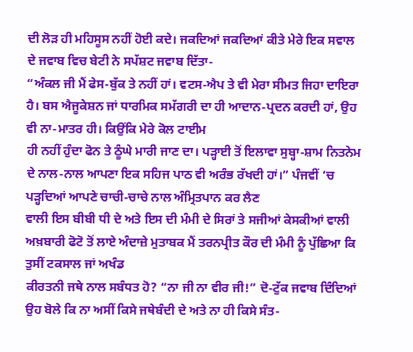ਦੀ ਲੋੜ ਹੀ ਮਹਿਸੂਸ ਨਹੀਂ ਹੋਈ ਕਦੇ। ਜਕਦਿਆਂ ਜਕਦਿਆਂ ਕੀਤੇ ਮੇਰੇ ਇਕ ਸਵਾਲ ਦੇ ਜਵਾਬ ਵਿਚ ਬੇਟੀ ਨੇ ਸਪੱਸ਼ਟ ਜਵਾਬ ਦਿੱਤਾ-
“ਅੰਕਲ ਜੀ ਮੈਂ ਫੇਸ-ਬੁੱਕ ਤੇ ਨਹੀਂ ਹਾਂ। ਵਟਸ-ਐਪ ਤੇ ਵੀ ਮੇਰਾ ਸੀਮਤ ਜਿਹਾ ਦਾਇਰਾ ਹੈ। ਬਸ ਐਜੂਕੇਸ਼ਨ ਜਾਂ ਧਾਰਮਿਕ ਸਮੱਗਰੀ ਦਾ ਹੀ ਆਦਾਨ-ਪ੍ਰਦਨ ਕਰਦੀ ਹਾਂ, ਉਹ ਵੀ ਨਾ-ਮਾਤਰ ਹੀ। ਕਿਉਂਕਿ ਮੇਰੇ ਕੋਲ ਟਾਈਮ
ਹੀ ਨਹੀਂ ਹੁੰਦਾ ਫੋਨ ਤੇ ਠੂੰਘੇ ਮਾਰੀ ਜਾਣ ਦਾ। ਪੜ੍ਹਾਈ ਤੋਂ ਇਲਾਵਾ ਸੁਬ੍ਹਾ-ਸ਼ਾਮ ਨਿਤਨੇਮ ਦੇ ਨਾਲ-ਨਾਲ ਆਪਣਾ ਇਕ ਸਹਿਜ ਪਾਠ ਵੀ ਅਰੰਭ ਰੱਖਦੀ ਹਾਂ।” ਪੰਜਵੀਂ ‘ਚ ਪੜ੍ਹਦਿਆਂ ਆਪਣੇ ਚਾਚੀ-ਚਾਚੇ ਨਾਲ ਅੰਮ੍ਰਿਤਪਾਨ ਕਰ ਲੈਣ
ਵਾਲੀ ਇਸ ਬੀਬੀ ਧੀ ਦੇ ਅਤੇ ਇਸ ਦੀ ਮੰਮੀ ਦੇ ਸਿਰਾਂ ਤੇ ਸਜੀਆਂ ਕੇਸਕੀਆਂ ਵਾਲੀ ਅਖ਼ਬਾਰੀ ਫੋਟੋ ਤੋਂ ਲਾਏ ਅੰਦਾਜ਼ੇ ਮੁਤਾਬਕ ਮੈਂ ਤਰਨਪ੍ਰੀਤ ਕੌਰ ਦੀ ਮੰਮੀ ਨੂੰ ਪੁੱਛਿਆ ਕਿ ਤੁਸੀਂ ਟਕਸਾਲ ਜਾਂ ਅਖੰਡ
ਕੀਰਤਨੀ ਜਥੇ ਨਾਲ ਸਬੰਧਤ ਹੋ? “ਨਾ ਜੀ ਨਾ ਵੀਰ ਜੀ!” ਦੋ-ਟੁੱਕ ਜਵਾਬ ਦਿੰਦਿਆਂ ਉਹ ਬੋਲੇ ਕਿ ਨਾ ਅਸੀਂ ਕਿਸੇ ਜਥੇਬੰਦੀ ਦੇ ਅਤੇ ਨਾ ਹੀ ਕਿਸੇ ਸੰਤ-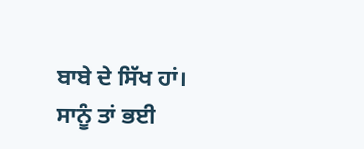ਬਾਬੇ ਦੇ ਸਿੱਖ ਹਾਂ। ਸਾਨੂੰ ਤਾਂ ਭਈ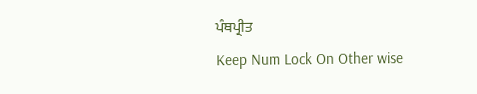ਪੰਥਪ੍ਰੀਤ
Keep Num Lock On Other wise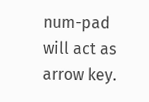num-pad will act as arrow key.